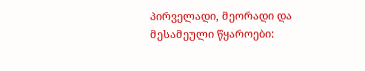პირველადი, მეორადი და მესამეული წყაროები: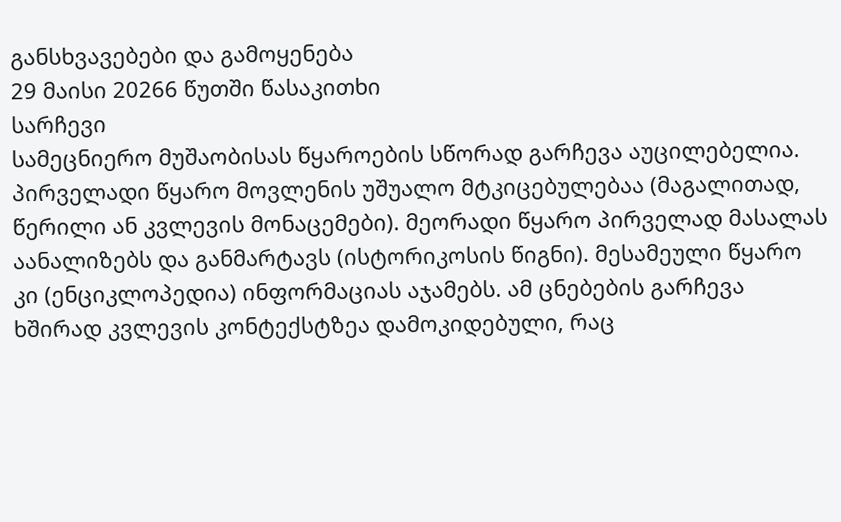განსხვავებები და გამოყენება
29 მაისი 20266 წუთში წასაკითხი
სარჩევი
სამეცნიერო მუშაობისას წყაროების სწორად გარჩევა აუცილებელია. პირველადი წყარო მოვლენის უშუალო მტკიცებულებაა (მაგალითად, წერილი ან კვლევის მონაცემები). მეორადი წყარო პირველად მასალას აანალიზებს და განმარტავს (ისტორიკოსის წიგნი). მესამეული წყარო კი (ენციკლოპედია) ინფორმაციას აჯამებს. ამ ცნებების გარჩევა ხშირად კვლევის კონტექსტზეა დამოკიდებული, რაც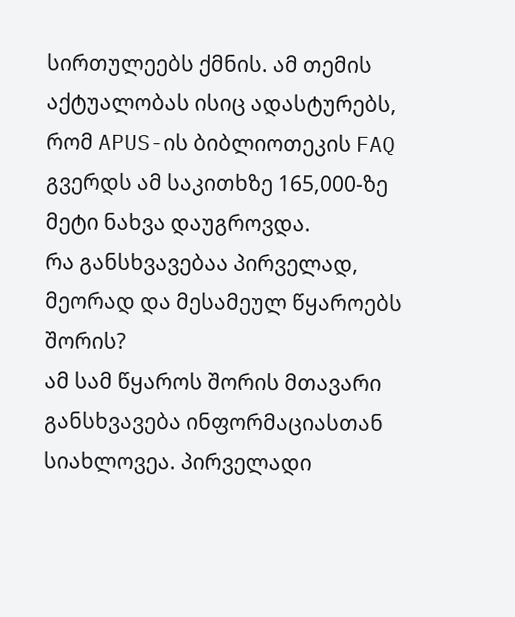სირთულეებს ქმნის. ამ თემის აქტუალობას ისიც ადასტურებს, რომ APUS-ის ბიბლიოთეკის FAQ გვერდს ამ საკითხზე 165,000-ზე მეტი ნახვა დაუგროვდა.
რა განსხვავებაა პირველად, მეორად და მესამეულ წყაროებს შორის?
ამ სამ წყაროს შორის მთავარი განსხვავება ინფორმაციასთან სიახლოვეა. პირველადი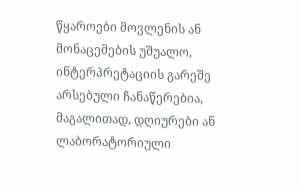წყაროები მოვლენის ან მონაცემების უშუალო, ინტერპრეტაციის გარეშე არსებული ჩანაწერებია, მაგალითად, დღიურები ან ლაბორატორიული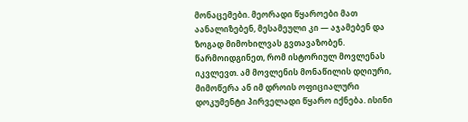მონაცემები. მეორადი წყაროები მათ აანალიზებენ, მესამეული კი — აჯამებენ და ზოგად მიმოხილვას გვთავაზობენ.
წარმოიდგინეთ, რომ ისტორიულ მოვლენას იკვლევთ. ამ მოვლენის მონაწილის დღიური, მიმოწერა ან იმ დროის ოფიციალური დოკუმენტი პირველადი წყარო იქნება. ისინი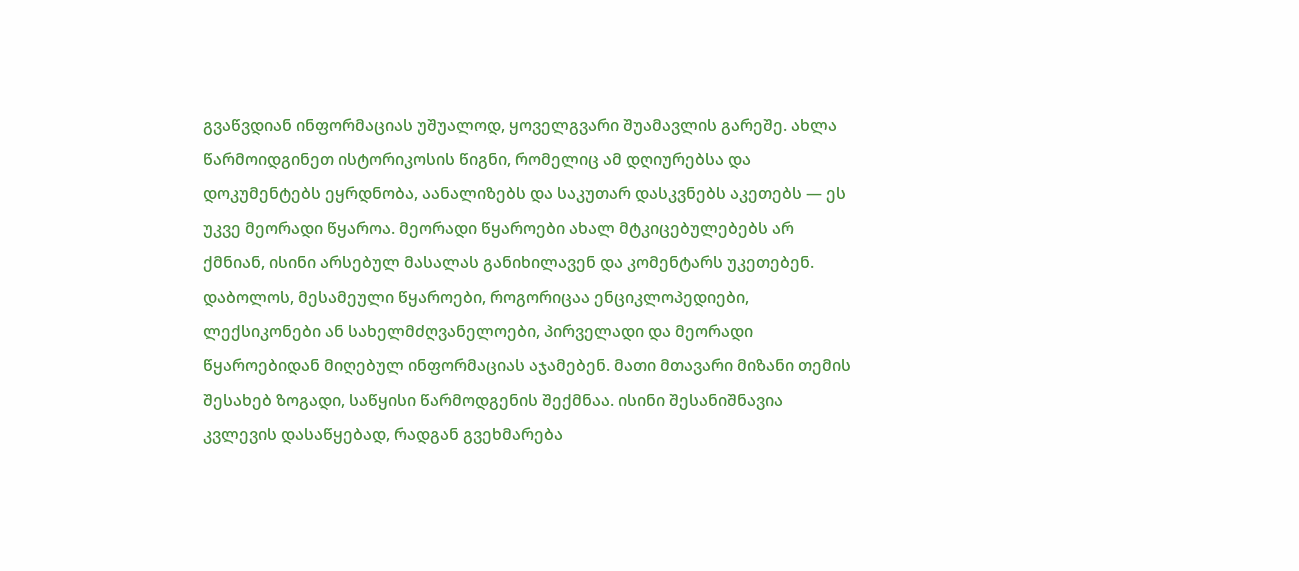გვაწვდიან ინფორმაციას უშუალოდ, ყოველგვარი შუამავლის გარეშე. ახლა წარმოიდგინეთ ისტორიკოსის წიგნი, რომელიც ამ დღიურებსა და დოკუმენტებს ეყრდნობა, აანალიზებს და საკუთარ დასკვნებს აკეთებს — ეს უკვე მეორადი წყაროა. მეორადი წყაროები ახალ მტკიცებულებებს არ ქმნიან, ისინი არსებულ მასალას განიხილავენ და კომენტარს უკეთებენ.
დაბოლოს, მესამეული წყაროები, როგორიცაა ენციკლოპედიები, ლექსიკონები ან სახელმძღვანელოები, პირველადი და მეორადი წყაროებიდან მიღებულ ინფორმაციას აჯამებენ. მათი მთავარი მიზანი თემის შესახებ ზოგადი, საწყისი წარმოდგენის შექმნაა. ისინი შესანიშნავია კვლევის დასაწყებად, რადგან გვეხმარება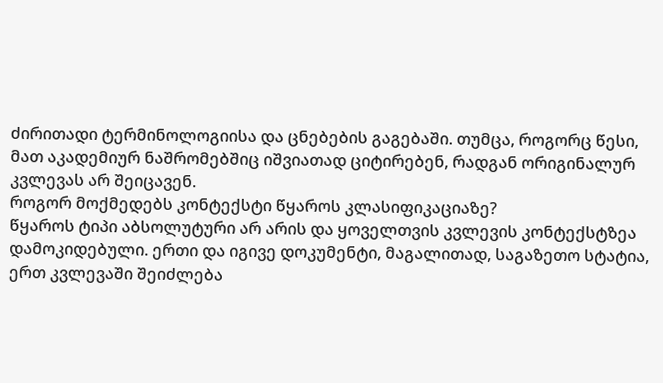ძირითადი ტერმინოლოგიისა და ცნებების გაგებაში. თუმცა, როგორც წესი, მათ აკადემიურ ნაშრომებშიც იშვიათად ციტირებენ, რადგან ორიგინალურ კვლევას არ შეიცავენ.
როგორ მოქმედებს კონტექსტი წყაროს კლასიფიკაციაზე?
წყაროს ტიპი აბსოლუტური არ არის და ყოველთვის კვლევის კონტექსტზეა დამოკიდებული. ერთი და იგივე დოკუმენტი, მაგალითად, საგაზეთო სტატია, ერთ კვლევაში შეიძლება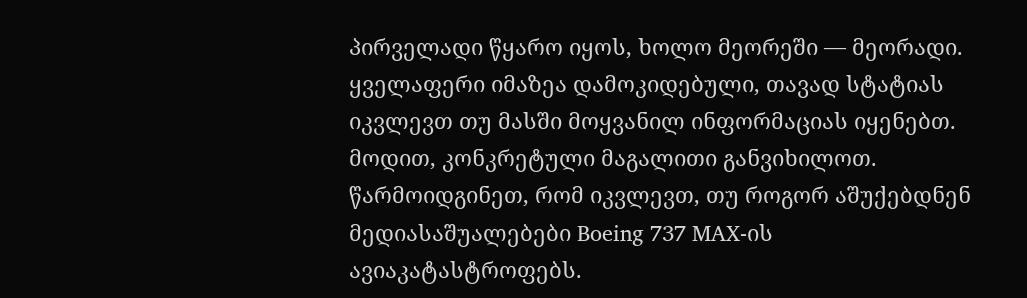პირველადი წყარო იყოს, ხოლო მეორეში — მეორადი. ყველაფერი იმაზეა დამოკიდებული, თავად სტატიას იკვლევთ თუ მასში მოყვანილ ინფორმაციას იყენებთ.
მოდით, კონკრეტული მაგალითი განვიხილოთ. წარმოიდგინეთ, რომ იკვლევთ, თუ როგორ აშუქებდნენ მედიასაშუალებები Boeing 737 MAX-ის ავიაკატასტროფებს.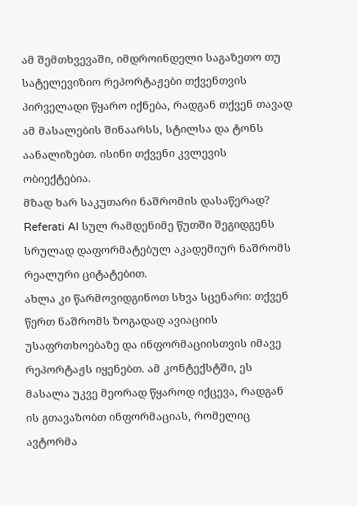ამ შემთხვევაში, იმდროინდელი საგაზეთო თუ სატელევიზიო რეპორტაჟები თქვენთვის პირველადი წყარო იქნება, რადგან თქვენ თავად ამ მასალების შინაარსს, სტილსა და ტონს აანალიზებთ. ისინი თქვენი კვლევის ობიექტებია.
მზად ხარ საკუთარი ნაშრომის დასაწერად?
Referati AI სულ რამდენიმე წუთში შეგიდგენს სრულად დაფორმატებულ აკადემიურ ნაშრომს რეალური ციტატებით.
ახლა კი წარმოვიდგინოთ სხვა სცენარი: თქვენ წერთ ნაშრომს ზოგადად ავიაციის უსაფრთხოებაზე და ინფორმაციისთვის იმავე რეპორტაჟს იყენებთ. ამ კონტექსტში, ეს მასალა უკვე მეორად წყაროდ იქცევა, რადგან ის გთავაზობთ ინფორმაციას, რომელიც ავტორმა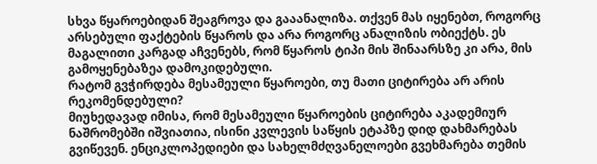სხვა წყაროებიდან შეაგროვა და გააანალიზა. თქვენ მას იყენებთ, როგორც არსებული ფაქტების წყაროს და არა როგორც ანალიზის ობიექტს. ეს მაგალითი კარგად აჩვენებს, რომ წყაროს ტიპი მის შინაარსზე კი არა, მის გამოყენებაზეა დამოკიდებული.
რატომ გვჭირდება მესამეული წყაროები, თუ მათი ციტირება არ არის რეკომენდებული?
მიუხედავად იმისა, რომ მესამეული წყაროების ციტირება აკადემიურ ნაშრომებში იშვიათია, ისინი კვლევის საწყის ეტაპზე დიდ დახმარებას გვიწევენ. ენციკლოპედიები და სახელმძღვანელოები გვეხმარება თემის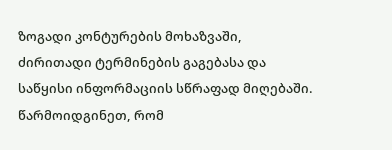ზოგადი კონტურების მოხაზვაში, ძირითადი ტერმინების გაგებასა და საწყისი ინფორმაციის სწრაფად მიღებაში.
წარმოიდგინეთ, რომ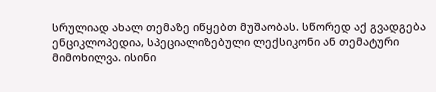სრულიად ახალ თემაზე იწყებთ მუშაობას. სწორედ აქ გვადგება ენციკლოპედია, სპეციალიზებული ლექსიკონი ან თემატური მიმოხილვა. ისინი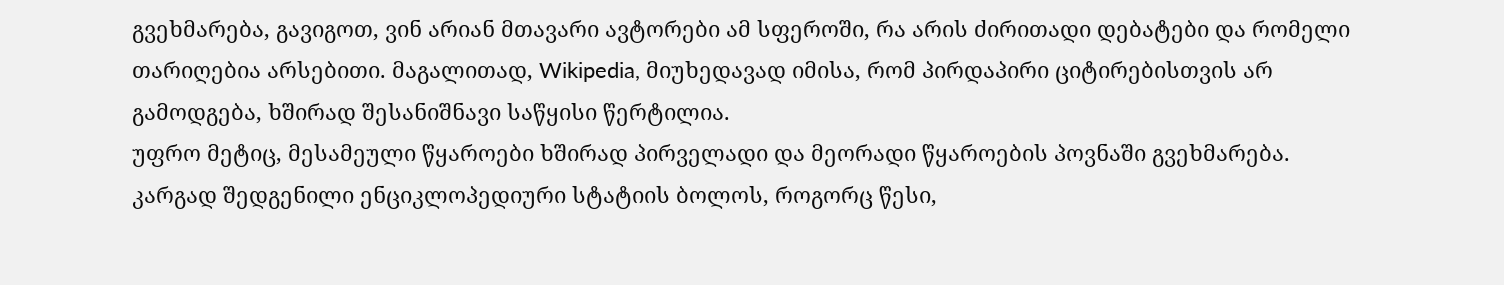გვეხმარება, გავიგოთ, ვინ არიან მთავარი ავტორები ამ სფეროში, რა არის ძირითადი დებატები და რომელი თარიღებია არსებითი. მაგალითად, Wikipedia, მიუხედავად იმისა, რომ პირდაპირი ციტირებისთვის არ გამოდგება, ხშირად შესანიშნავი საწყისი წერტილია.
უფრო მეტიც, მესამეული წყაროები ხშირად პირველადი და მეორადი წყაროების პოვნაში გვეხმარება. კარგად შედგენილი ენციკლოპედიური სტატიის ბოლოს, როგორც წესი,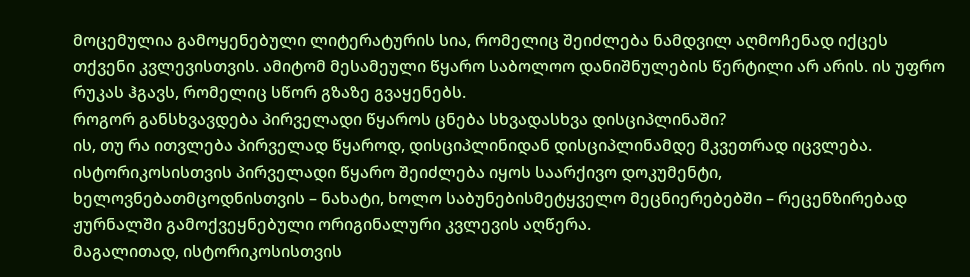მოცემულია გამოყენებული ლიტერატურის სია, რომელიც შეიძლება ნამდვილ აღმოჩენად იქცეს თქვენი კვლევისთვის. ამიტომ მესამეული წყარო საბოლოო დანიშნულების წერტილი არ არის. ის უფრო რუკას ჰგავს, რომელიც სწორ გზაზე გვაყენებს.
როგორ განსხვავდება პირველადი წყაროს ცნება სხვადასხვა დისციპლინაში?
ის, თუ რა ითვლება პირველად წყაროდ, დისციპლინიდან დისციპლინამდე მკვეთრად იცვლება. ისტორიკოსისთვის პირველადი წყარო შეიძლება იყოს საარქივო დოკუმენტი, ხელოვნებათმცოდნისთვის – ნახატი, ხოლო საბუნებისმეტყველო მეცნიერებებში – რეცენზირებად ჟურნალში გამოქვეყნებული ორიგინალური კვლევის აღწერა.
მაგალითად, ისტორიკოსისთვის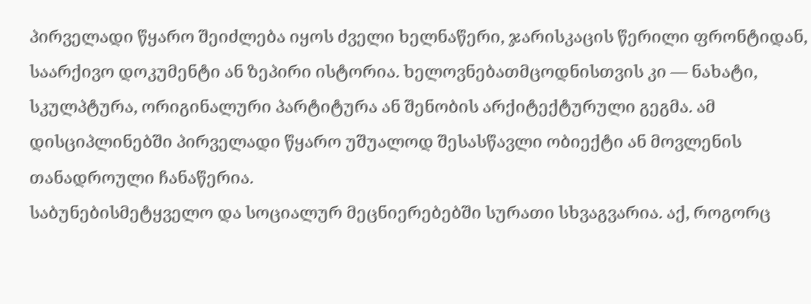პირველადი წყარო შეიძლება იყოს ძველი ხელნაწერი, ჯარისკაცის წერილი ფრონტიდან, საარქივო დოკუმენტი ან ზეპირი ისტორია. ხელოვნებათმცოდნისთვის კი — ნახატი, სკულპტურა, ორიგინალური პარტიტურა ან შენობის არქიტექტურული გეგმა. ამ დისციპლინებში პირველადი წყარო უშუალოდ შესასწავლი ობიექტი ან მოვლენის თანადროული ჩანაწერია.
საბუნებისმეტყველო და სოციალურ მეცნიერებებში სურათი სხვაგვარია. აქ, როგორც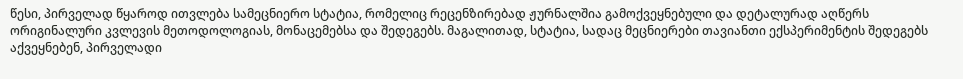წესი, პირველად წყაროდ ითვლება სამეცნიერო სტატია, რომელიც რეცენზირებად ჟურნალშია გამოქვეყნებული და დეტალურად აღწერს ორიგინალური კვლევის მეთოდოლოგიას, მონაცემებსა და შედეგებს. მაგალითად, სტატია, სადაც მეცნიერები თავიანთი ექსპერიმენტის შედეგებს აქვეყნებენ, პირველადი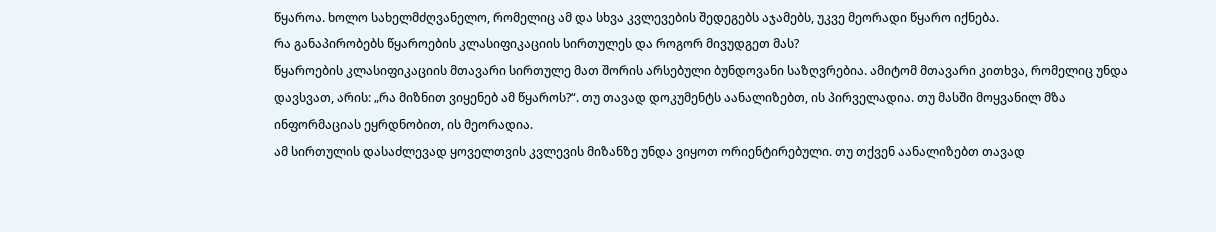წყაროა. ხოლო სახელმძღვანელო, რომელიც ამ და სხვა კვლევების შედეგებს აჯამებს, უკვე მეორადი წყარო იქნება.
რა განაპირობებს წყაროების კლასიფიკაციის სირთულეს და როგორ მივუდგეთ მას?
წყაროების კლასიფიკაციის მთავარი სირთულე მათ შორის არსებული ბუნდოვანი საზღვრებია. ამიტომ მთავარი კითხვა, რომელიც უნდა დავსვათ, არის: „რა მიზნით ვიყენებ ამ წყაროს?“. თუ თავად დოკუმენტს აანალიზებთ, ის პირველადია. თუ მასში მოყვანილ მზა ინფორმაციას ეყრდნობით, ის მეორადია.
ამ სირთულის დასაძლევად ყოველთვის კვლევის მიზანზე უნდა ვიყოთ ორიენტირებული. თუ თქვენ აანალიზებთ თავად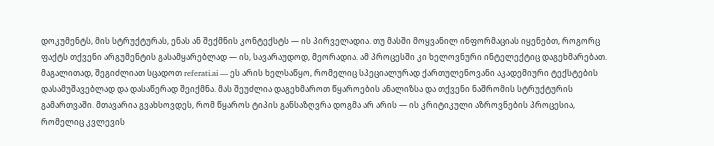დოკუმენტს, მის სტრუქტურას, ენას ან შექმნის კონტექსტს — ის პირველადია. თუ მასში მოყვანილ ინფორმაციას იყენებთ, როგორც ფაქტს თქვენი არგუმენტის გასამყარებლად — ის, სავარაუდოდ, მეორადია. ამ პროცესში კი ხელოვნური ინტელექტიც დაგეხმარებათ. მაგალითად, შეგიძლიათ სცადოთ referati.ai — ეს არის ხელსაწყო, რომელიც სპეციალურად ქართულენოვანი აკადემიური ტექსტების დასამუშავებლად და დასაწერად შეიქმნა. მას შეუძლია დაგეხმაროთ წყაროების ანალიზსა და თქვენი ნაშრომის სტრუქტურის გამართვაში. მთავარია გვახსოვდეს, რომ წყაროს ტიპის განსაზღვრა დოგმა არ არის — ის კრიტიკული აზროვნების პროცესია, რომელიც კვლევის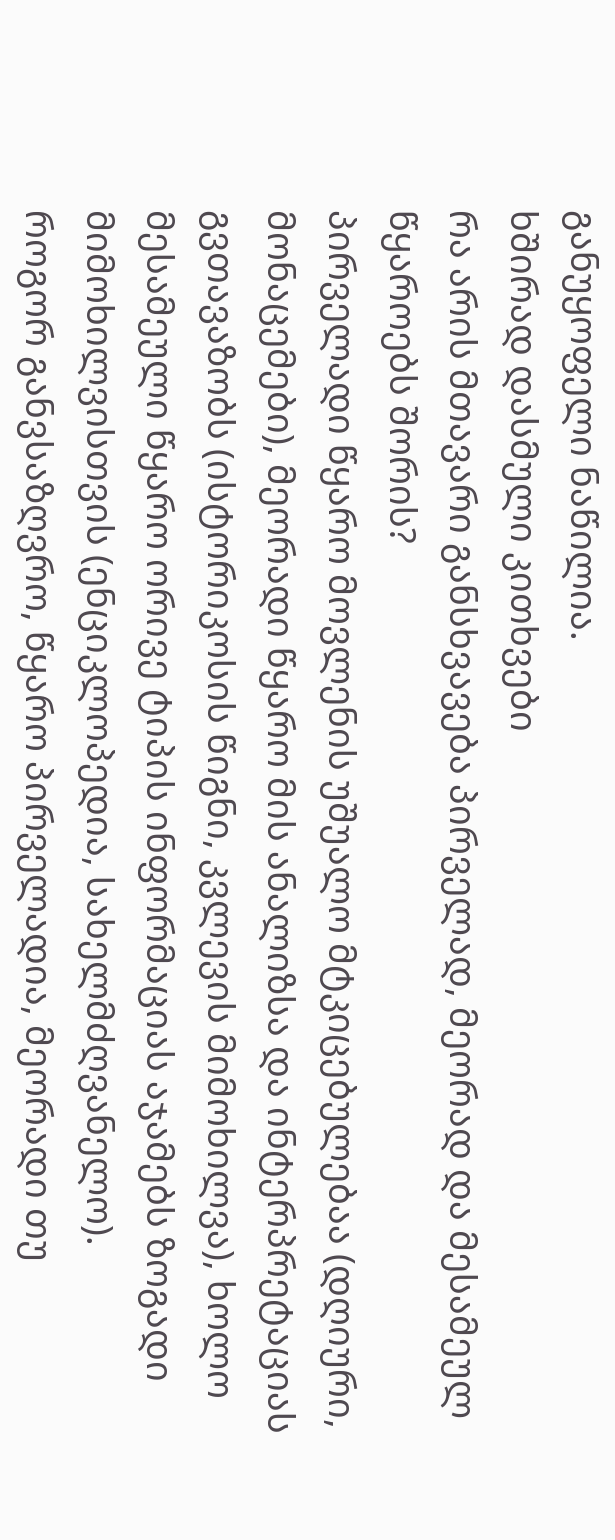განუყოფელი ნაწილია.
ხშირად დასმული კითხვები
რა არის მთავარი განსხვავება პირველად, მეორად და მესამეულ წყაროებს შორის?
პირველადი წყარო მოვლენის უშუალო მტკიცებულებაა (დღიური, მონაცემები), მეორადი წყარო მის ანალიზსა და ინტერპრეტაციას გვთავაზობს (ისტორიკოსის წიგნი, კვლევის მიმოხილვა), ხოლო მესამეული წყარო ორივე ტიპის ინფორმაციას აჯამებს ზოგადი მიმოხილვისთვის (ენციკლოპედია, სახელმძღვანელო).
როგორ განვსაზღვრო, წყარო პირველადია, მეორადი თუ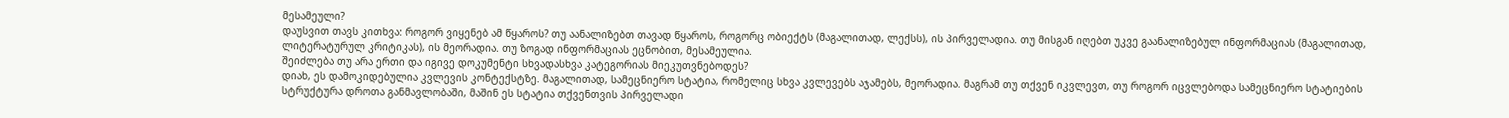მესამეული?
დაუსვით თავს კითხვა: როგორ ვიყენებ ამ წყაროს? თუ აანალიზებთ თავად წყაროს, როგორც ობიექტს (მაგალითად, ლექსს), ის პირველადია. თუ მისგან იღებთ უკვე გაანალიზებულ ინფორმაციას (მაგალითად, ლიტერატურულ კრიტიკას), ის მეორადია. თუ ზოგად ინფორმაციას ეცნობით, მესამეულია.
შეიძლება თუ არა ერთი და იგივე დოკუმენტი სხვადასხვა კატეგორიას მიეკუთვნებოდეს?
დიახ, ეს დამოკიდებულია კვლევის კონტექსტზე. მაგალითად, სამეცნიერო სტატია, რომელიც სხვა კვლევებს აჯამებს, მეორადია. მაგრამ თუ თქვენ იკვლევთ, თუ როგორ იცვლებოდა სამეცნიერო სტატიების სტრუქტურა დროთა განმავლობაში, მაშინ ეს სტატია თქვენთვის პირველადი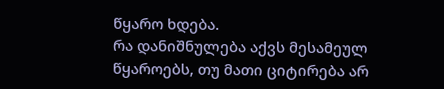წყარო ხდება.
რა დანიშნულება აქვს მესამეულ წყაროებს, თუ მათი ციტირება არ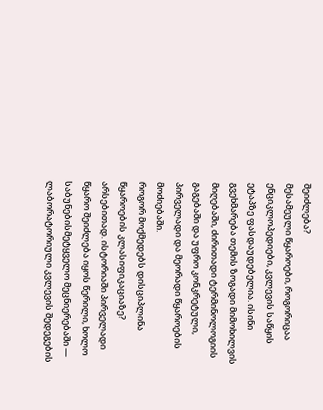შეიძლება?
მესამეული წყაროები, როგორიცაა ენციკლოპედიები, კვლევის საწყის ეტაპზე ფასდაუდებელია. ისინი გვეხმარება თემის ზოგადი მიმოხილვის მიღებაში, ძირითადი ტერმინოლოგიის გაგებაში და უფრო კონკრეტული, პირველადი და მეორადი წყაროების მოძიებაში.
როგორ მოქმედებს დისციპლინა წყაროების კლასიფიკაციაზე?
არსებითად. ისტორიაში პირველადი წყარო შეიძლება იყოს წერილი, ხოლო საბუნებისმეტყველო მეცნიერებაში — ლაბორატორიული კვლევის შედეგების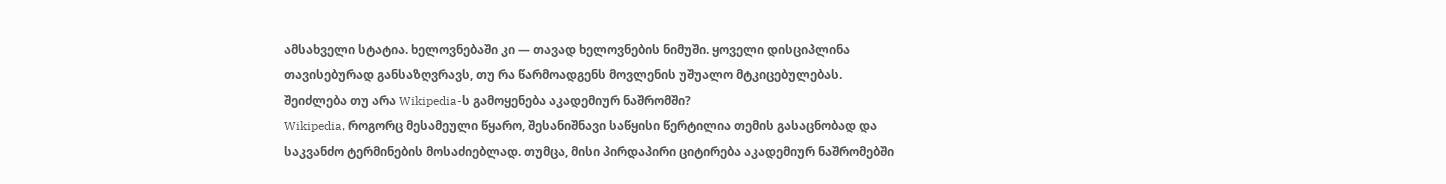ამსახველი სტატია. ხელოვნებაში კი — თავად ხელოვნების ნიმუში. ყოველი დისციპლინა თავისებურად განსაზღვრავს, თუ რა წარმოადგენს მოვლენის უშუალო მტკიცებულებას.
შეიძლება თუ არა Wikipedia-ს გამოყენება აკადემიურ ნაშრომში?
Wikipedia, როგორც მესამეული წყარო, შესანიშნავი საწყისი წერტილია თემის გასაცნობად და საკვანძო ტერმინების მოსაძიებლად. თუმცა, მისი პირდაპირი ციტირება აკადემიურ ნაშრომებში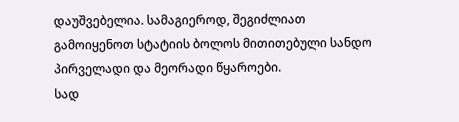დაუშვებელია. სამაგიეროდ, შეგიძლიათ გამოიყენოთ სტატიის ბოლოს მითითებული სანდო პირველადი და მეორადი წყაროები.
სად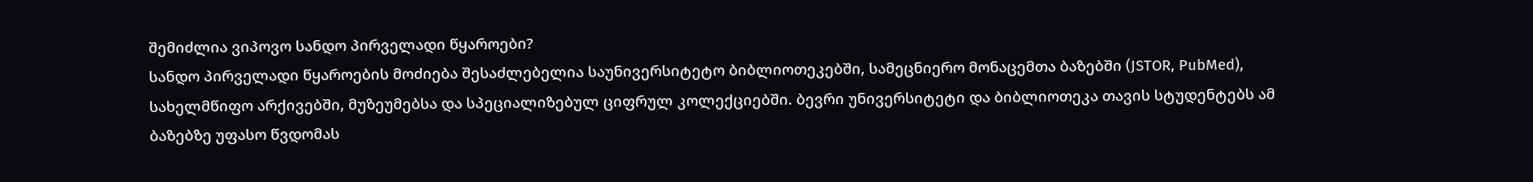შემიძლია ვიპოვო სანდო პირველადი წყაროები?
სანდო პირველადი წყაროების მოძიება შესაძლებელია საუნივერსიტეტო ბიბლიოთეკებში, სამეცნიერო მონაცემთა ბაზებში (JSTOR, PubMed), სახელმწიფო არქივებში, მუზეუმებსა და სპეციალიზებულ ციფრულ კოლექციებში. ბევრი უნივერსიტეტი და ბიბლიოთეკა თავის სტუდენტებს ამ ბაზებზე უფასო წვდომას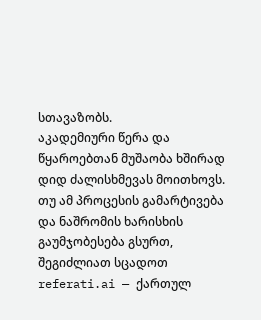სთავაზობს.
აკადემიური წერა და წყაროებთან მუშაობა ხშირად დიდ ძალისხმევას მოითხოვს. თუ ამ პროცესის გამარტივება და ნაშრომის ხარისხის გაუმჯობესება გსურთ, შეგიძლიათ სცადოთ referati.ai — ქართულ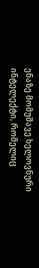ენაზე მომუშავე ხელოვნური ინტელექტი, რომელიც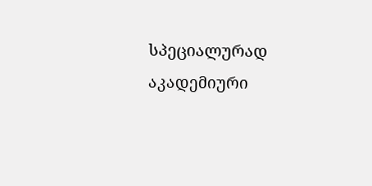სპეციალურად აკადემიური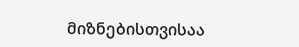მიზნებისთვისაა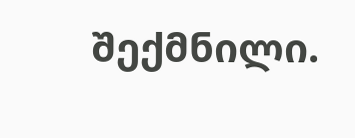შექმნილი.